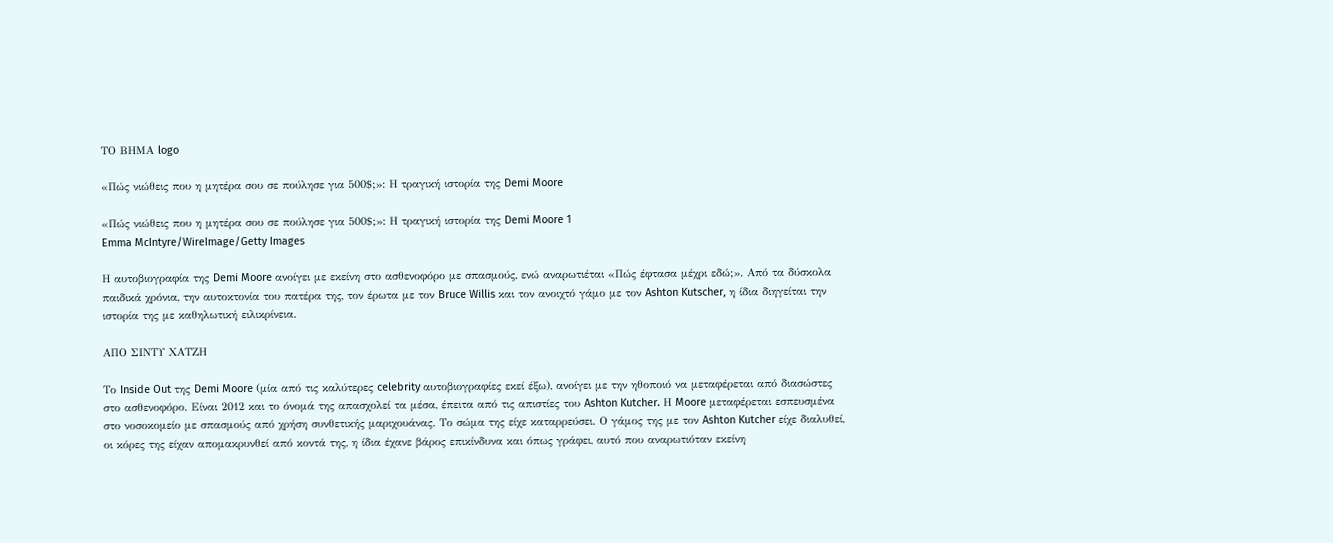ΤΟ ΒΗΜΑ logo

«Πώς νιώθεις που η μητέρα σου σε πούλησε για 500$;»: Η τραγική ιστορία της Demi Moore

«Πώς νιώθεις που η μητέρα σου σε πούλησε για 500$;»: Η τραγική ιστορία της Demi Moore 1
Emma McIntyre/WireImage/Getty Images

Η αυτοβιογραφία της Demi Moore ανοίγει με εκείνη στο ασθενοφόρο με σπασμούς, ενώ αναρωτιέται «Πώς έφτασα μέχρι εδώ;». Από τα δύσκολα παιδικά χρόνια, την αυτοκτονία του πατέρα της, τον έρωτα με τον Bruce Willis και τον ανοιχτό γάμο με τον Ashton Kutscher, η ίδια διηγείται την ιστορία της με καθηλωτική ειλικρίνεια.

ΑΠΟ ΣΙΝΤΥ ΧΑΤΖΗ

Το Inside Out της Demi Moore (μία από τις καλύτερες celebrity αυτοβιογραφίες εκεί έξω), ανοίγει με την ηθοποιό να μεταφέρεται από διασώστες στο ασθενοφόρο. Είναι 2012 και το όνομά της απασχολεί τα μέσα, έπειτα από τις απιστίες του Ashton Kutcher. Η Moore μεταφέρεται εσπευσμένα στο νοσοκομείο με σπασμούς από χρήση συνθετικής μαριχουάνας. Το σώμα της είχε καταρρεύσει. Ο γάμος της με τον Ashton Kutcher είχε διαλυθεί, οι κόρες της είχαν απομακρυνθεί από κοντά της, η ίδια έχανε βάρος επικίνδυνα και όπως γράφει, αυτό που αναρωτιόταν εκείνη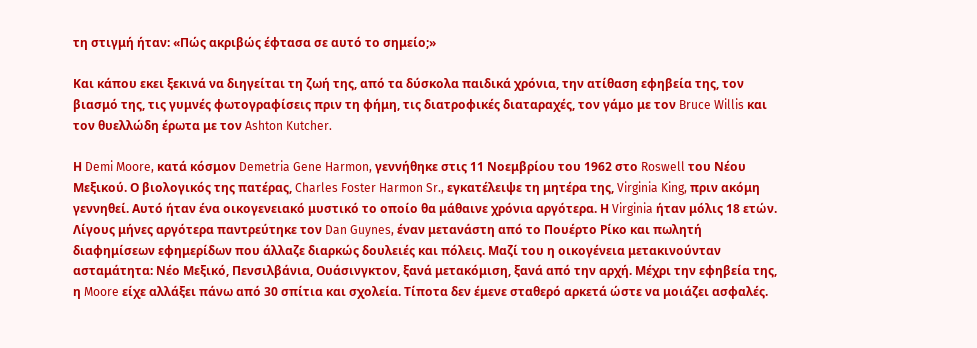τη στιγμή ήταν: «Πώς ακριβώς έφτασα σε αυτό το σημείο;»

Και κάπου εκει ξεκινά να διηγείται τη ζωή της, από τα δύσκολα παιδικά χρόνια, την ατίθαση εφηβεία της, τον βιασμό της, τις γυμνές φωτογραφίσεις πριν τη φήμη, τις διατροφικές διαταραχές, τον γάμο με τον Bruce Willis και τον θυελλώδη έρωτα με τον Ashton Kutcher.

Η Demi Moore, κατά κόσμον Demetria Gene Harmon, γεννήθηκε στις 11 Νοεμβρίου του 1962 στο Roswell του Νέου Μεξικού. Ο βιολογικός της πατέρας, Charles Foster Harmon Sr., εγκατέλειψε τη μητέρα της, Virginia King, πριν ακόμη γεννηθεί. Αυτό ήταν ένα οικογενειακό μυστικό το οποίο θα μάθαινε χρόνια αργότερα. Η Virginia ήταν μόλις 18 ετών. Λίγους μήνες αργότερα παντρεύτηκε τον Dan Guynes, έναν μετανάστη από το Πουέρτο Ρίκο και πωλητή διαφημίσεων εφημερίδων που άλλαζε διαρκώς δουλειές και πόλεις. Μαζί του η οικογένεια μετακινούνταν ασταμάτητα: Νέο Μεξικό, Πενσιλβάνια, Ουάσινγκτον, ξανά μετακόμιση, ξανά από την αρχή. Μέχρι την εφηβεία της, η Moore είχε αλλάξει πάνω από 30 σπίτια και σχολεία. Τίποτα δεν έμενε σταθερό αρκετά ώστε να μοιάζει ασφαλές.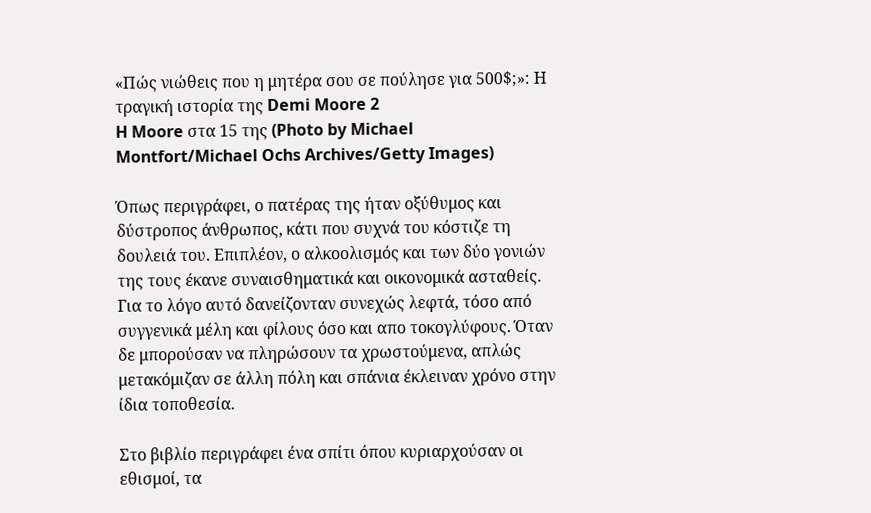«Πώς νιώθεις που η μητέρα σου σε πούλησε για 500$;»: Η τραγική ιστορία της Demi Moore 2
H Moore στα 15 της (Photo by Michael Montfort/Michael Ochs Archives/Getty Images)

Όπως περιγράφει, ο πατέρας της ήταν οξύθυμος και δύστροπος άνθρωπος, κάτι που συχνά του κόστιζε τη δουλειά του. Επιπλέον, ο αλκοολισμός και των δύο γονιών της τους έκανε συναισθηματικά και οικονομικά ασταθείς. Για το λόγο αυτό δανείζονταν συνεχώς λεφτά, τόσο από συγγενικά μέλη και φίλους όσο και απο τοκογλύφους. Όταν δε μπορούσαν να πληρώσουν τα χρωστούμενα, απλώς μετακόμιζαν σε άλλη πόλη και σπάνια έκλειναν χρόνο στην ίδια τοποθεσία.

Στο βιβλίο περιγράφει ένα σπίτι όπου κυριαρχούσαν οι εθισμοί, τα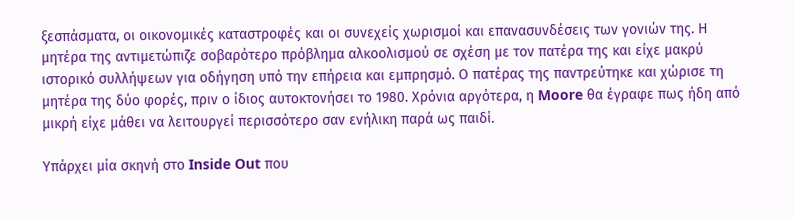ξεσπάσματα, οι οικονομικές καταστροφές και οι συνεχείς χωρισμοί και επανασυνδέσεις των γονιών της. Η μητέρα της αντιμετώπιζε σοβαρότερο πρόβλημα αλκοολισμού σε σχέση με τον πατέρα της και είχε μακρύ ιστορικό συλλήψεων για οδήγηση υπό την επήρεια και εμπρησμό. Ο πατέρας της παντρεύτηκε και χώρισε τη μητέρα της δύο φορές, πριν ο ίδιος αυτοκτονήσει το 1980. Χρόνια αργότερα, η Moore θα έγραφε πως ήδη από μικρή είχε μάθει να λειτουργεί περισσότερο σαν ενήλικη παρά ως παιδί.

Υπάρχει μία σκηνή στο Inside Out που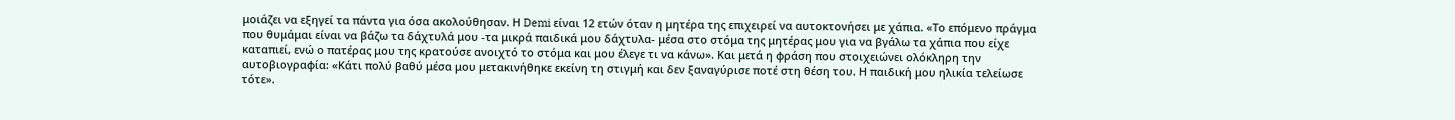μοιάζει να εξηγεί τα πάντα για όσα ακολούθησαν. Η Demi είναι 12 ετών όταν η μητέρα της επιχειρεί να αυτοκτονήσει με χάπια. «Το επόμενο πράγμα που θυμάμαι είναι να βάζω τα δάχτυλά μου -τα μικρά παιδικά μου δάχτυλα- μέσα στο στόμα της μητέρας μου για να βγάλω τα χάπια που είχε καταπιεί, ενώ ο πατέρας μου της κρατούσε ανοιχτό το στόμα και μου έλεγε τι να κάνω». Και μετά η φράση που στοιχειώνει ολόκληρη την αυτοβιογραφία: «Κάτι πολύ βαθύ μέσα μου μετακινήθηκε εκείνη τη στιγμή και δεν ξαναγύρισε ποτέ στη θέση του. Η παιδική μου ηλικία τελείωσε τότε».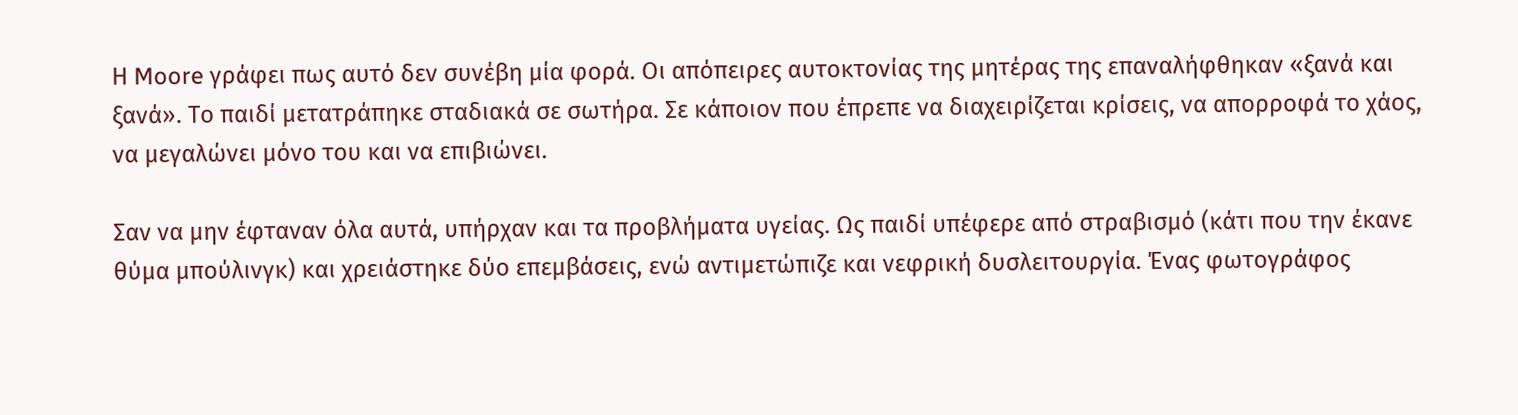Η Moore γράφει πως αυτό δεν συνέβη μία φορά. Οι απόπειρες αυτοκτονίας της μητέρας της επαναλήφθηκαν «ξανά και ξανά». Το παιδί μετατράπηκε σταδιακά σε σωτήρα. Σε κάποιον που έπρεπε να διαχειρίζεται κρίσεις, να απορροφά το χάος, να μεγαλώνει μόνο του και να επιβιώνει.

Σαν να μην έφταναν όλα αυτά, υπήρχαν και τα προβλήματα υγείας. Ως παιδί υπέφερε από στραβισμό (κάτι που την έκανε θύμα μπούλινγκ) και χρειάστηκε δύο επεμβάσεις, ενώ αντιμετώπιζε και νεφρική δυσλειτουργία. Ένας φωτογράφος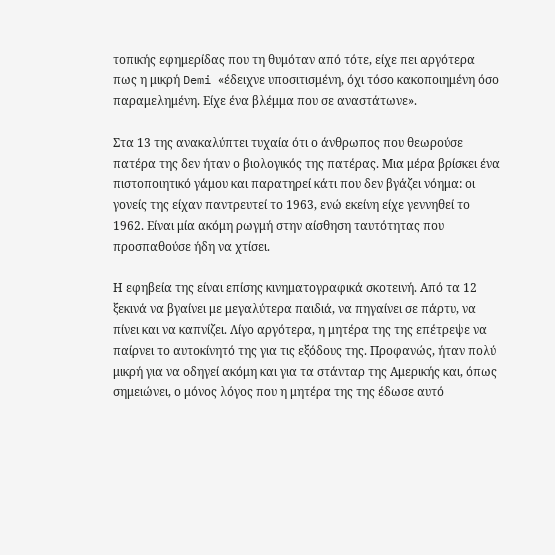τοπικής εφημερίδας που τη θυμόταν από τότε, είχε πει αργότερα πως η μικρή Demi «έδειχνε υποσιτισμένη, όχι τόσο κακοποιημένη όσο παραμελημένη. Είχε ένα βλέμμα που σε αναστάτωνε».

Στα 13 της ανακαλύπτει τυχαία ότι ο άνθρωπος που θεωρούσε πατέρα της δεν ήταν ο βιολογικός της πατέρας. Μια μέρα βρίσκει ένα πιστοποιητικό γάμου και παρατηρεί κάτι που δεν βγάζει νόημα: οι γονείς της είχαν παντρευτεί το 1963, ενώ εκείνη είχε γεννηθεί το 1962. Είναι μία ακόμη ρωγμή στην αίσθηση ταυτότητας που προσπαθούσε ήδη να χτίσει.

Η εφηβεία της είναι επίσης κινηματογραφικά σκοτεινή. Από τα 12 ξεκινά να βγαίνει με μεγαλύτερα παιδιά, να πηγαίνει σε πάρτυ, να πίνει και να καπνίζει. Λίγο αργότερα, η μητέρα της της επέτρεψε να παίρνει το αυτοκίνητό της για τις εξόδους της. Προφανώς, ήταν πολύ μικρή για να οδηγεί ακόμη και για τα στάνταρ της Αμερικής και, όπως σημειώνει, ο μόνος λόγος που η μητέρα της της έδωσε αυτό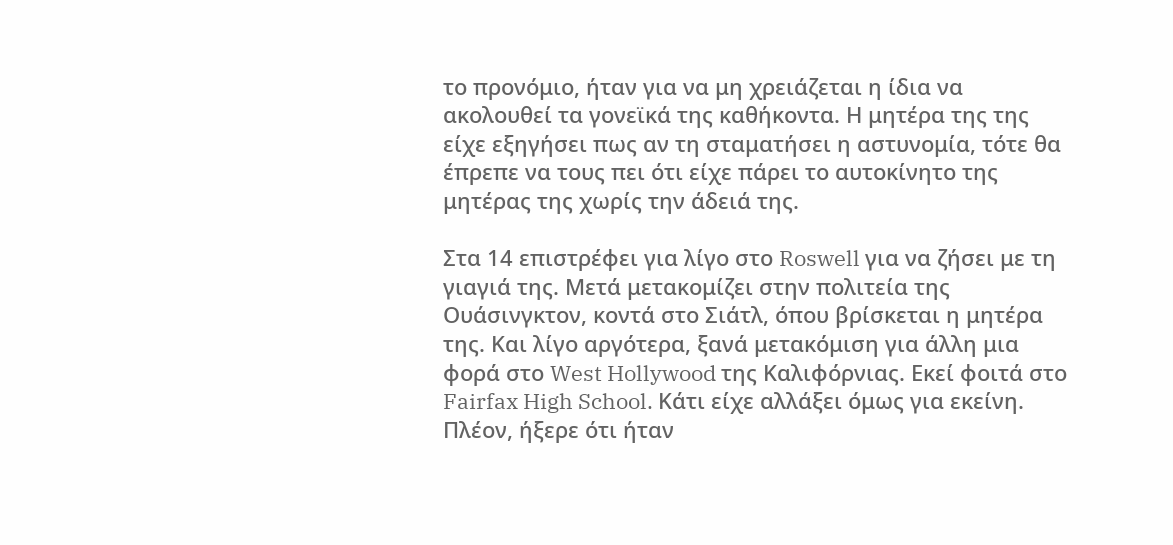το προνόμιο, ήταν για να μη χρειάζεται η ίδια να ακολουθεί τα γονεϊκά της καθήκοντα. Η μητέρα της της είχε εξηγήσει πως αν τη σταματήσει η αστυνομία, τότε θα έπρεπε να τους πει ότι είχε πάρει το αυτοκίνητο της μητέρας της χωρίς την άδειά της.

Στα 14 επιστρέφει για λίγο στο Roswell για να ζήσει με τη γιαγιά της. Μετά μετακομίζει στην πολιτεία της Ουάσινγκτον, κοντά στο Σιάτλ, όπου βρίσκεται η μητέρα της. Και λίγο αργότερα, ξανά μετακόμιση για άλλη μια φορά στο West Hollywood της Καλιφόρνιας. Εκεί φοιτά στο Fairfax High School. Κάτι είχε αλλάξει όμως για εκείνη. Πλέον, ήξερε ότι ήταν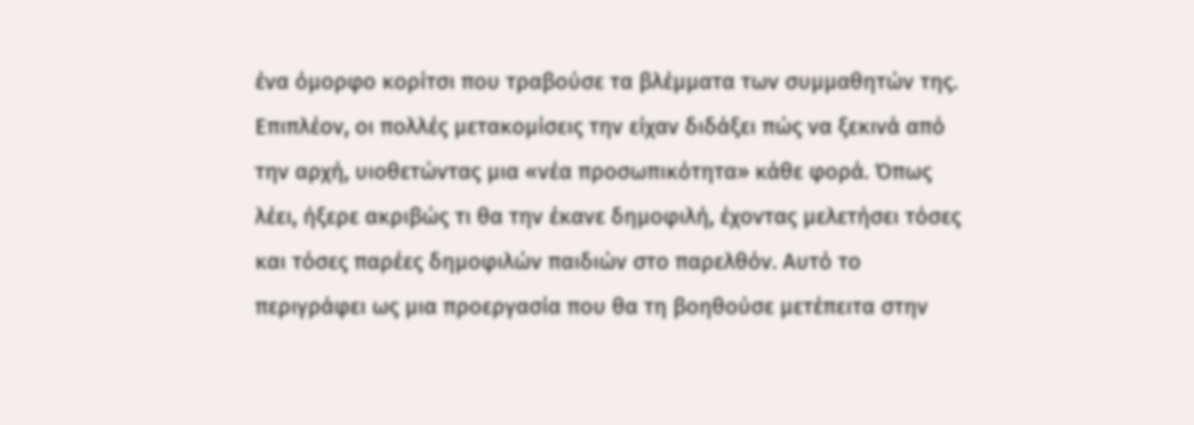ένα όμορφο κορίτσι που τραβούσε τα βλέμματα των συμμαθητών της. Επιπλέον, οι πολλές μετακομίσεις την είχαν διδάξει πώς να ξεκινά από την αρχή, υιοθετώντας μια «νέα προσωπικότητα» κάθε φορά. Όπως λέει, ήξερε ακριβώς τι θα την έκανε δημοφιλή, έχοντας μελετήσει τόσες και τόσες παρέες δημοφιλών παιδιών στο παρελθόν. Αυτό το περιγράφει ως μια προεργασία που θα τη βοηθούσε μετέπειτα στην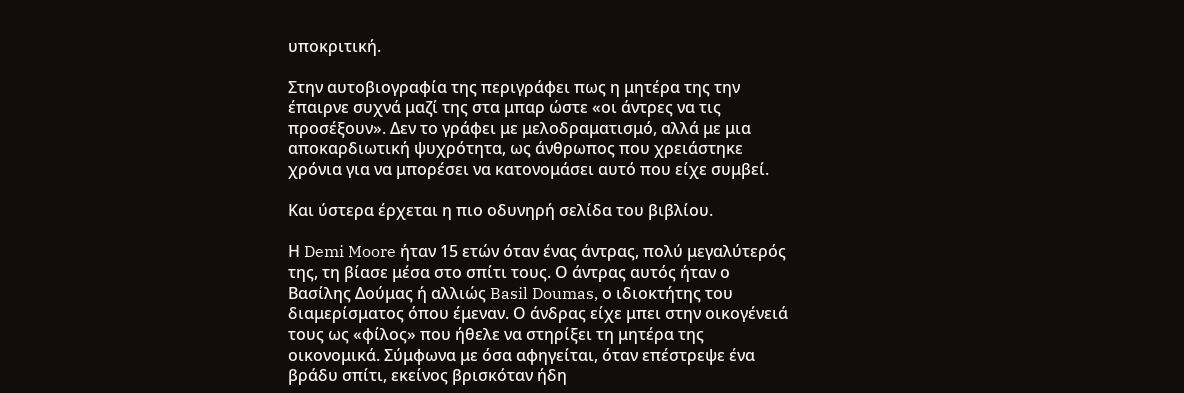υποκριτική.

Στην αυτοβιογραφία της περιγράφει πως η μητέρα της την έπαιρνε συχνά μαζί της στα μπαρ ώστε «οι άντρες να τις προσέξουν». Δεν το γράφει με μελοδραματισμό, αλλά με μια αποκαρδιωτική ψυχρότητα, ως άνθρωπος που χρειάστηκε χρόνια για να μπορέσει να κατονομάσει αυτό που είχε συμβεί.

Και ύστερα έρχεται η πιο οδυνηρή σελίδα του βιβλίου.

Η Demi Moore ήταν 15 ετών όταν ένας άντρας, πολύ μεγαλύτερός της, τη βίασε μέσα στο σπίτι τους. Ο άντρας αυτός ήταν ο Βασίλης Δούμας ή αλλιώς Basil Doumas, ο ιδιοκτήτης του διαμερίσματος όπου έμεναν. Ο άνδρας είχε μπει στην οικογένειά τους ως «φίλος» που ήθελε να στηρίξει τη μητέρα της οικονομικά. Σύμφωνα με όσα αφηγείται, όταν επέστρεψε ένα βράδυ σπίτι, εκείνος βρισκόταν ήδη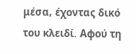μέσα, έχοντας δικό του κλειδί. Αφού τη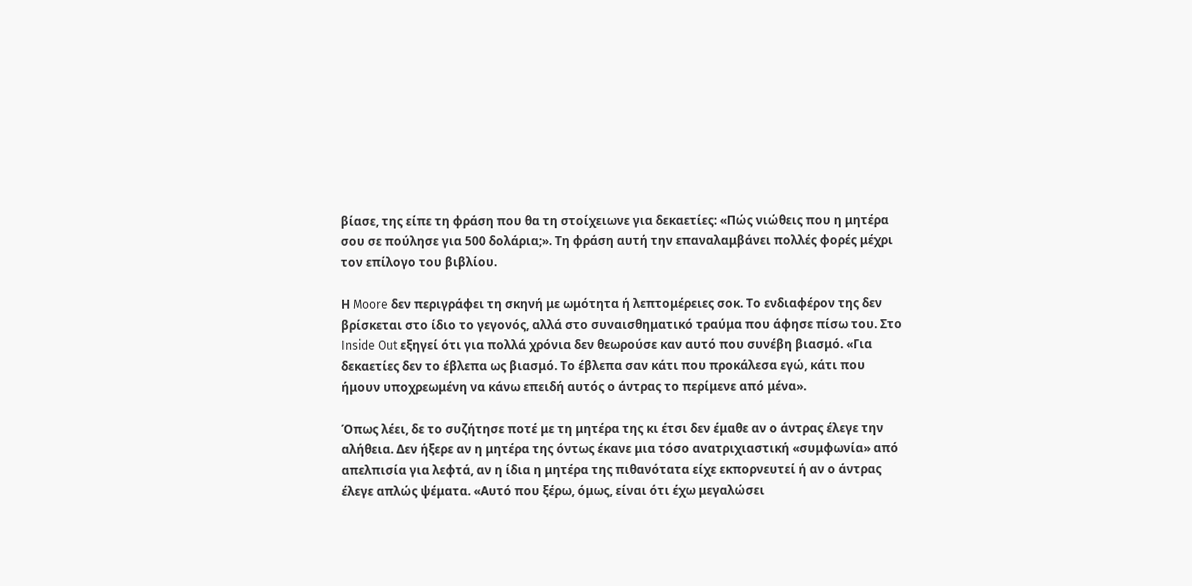βίασε, της είπε τη φράση που θα τη στοίχειωνε για δεκαετίες: «Πώς νιώθεις που η μητέρα σου σε πούλησε για 500 δολάρια;». Τη φράση αυτή την επαναλαμβάνει πολλές φορές μέχρι τον επίλογο του βιβλίου.

Η Moore δεν περιγράφει τη σκηνή με ωμότητα ή λεπτομέρειες σοκ. Το ενδιαφέρον της δεν βρίσκεται στο ίδιο το γεγονός, αλλά στο συναισθηματικό τραύμα που άφησε πίσω του. Στο Inside Out εξηγεί ότι για πολλά χρόνια δεν θεωρούσε καν αυτό που συνέβη βιασμό. «Για δεκαετίες δεν το έβλεπα ως βιασμό. Το έβλεπα σαν κάτι που προκάλεσα εγώ, κάτι που ήμουν υποχρεωμένη να κάνω επειδή αυτός ο άντρας το περίμενε από μένα».

Όπως λέει, δε το συζήτησε ποτέ με τη μητέρα της κι έτσι δεν έμαθε αν ο άντρας έλεγε την αλήθεια. Δεν ήξερε αν η μητέρα της όντως έκανε μια τόσο ανατριχιαστική «συμφωνία» από απελπισία για λεφτά, αν η ίδια η μητέρα της πιθανότατα είχε εκπορνευτεί ή αν ο άντρας έλεγε απλώς ψέματα. «Αυτό που ξέρω, όμως, είναι ότι έχω μεγαλώσει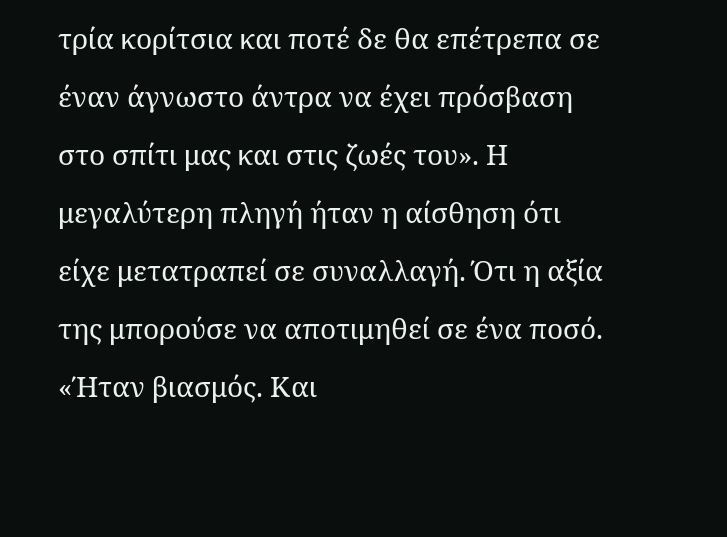τρία κορίτσια και ποτέ δε θα επέτρεπα σε έναν άγνωστο άντρα να έχει πρόσβαση στο σπίτι μας και στις ζωές του». Η μεγαλύτερη πληγή ήταν η αίσθηση ότι είχε μετατραπεί σε συναλλαγή. Ότι η αξία της μπορούσε να αποτιμηθεί σε ένα ποσό. «Ήταν βιασμός. Και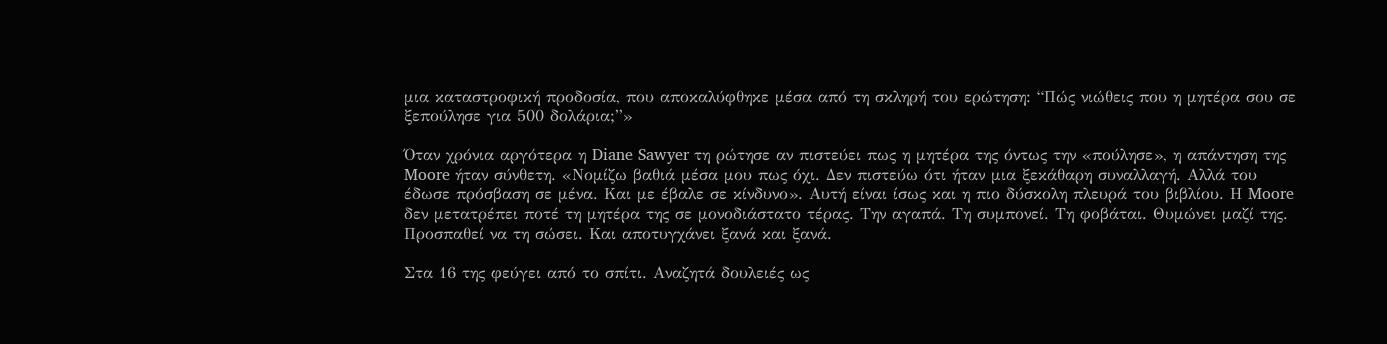μια καταστροφική προδοσία, που αποκαλύφθηκε μέσα από τη σκληρή του ερώτηση: “Πώς νιώθεις που η μητέρα σου σε ξεπούλησε για 500 δολάρια;”»

Όταν χρόνια αργότερα η Diane Sawyer τη ρώτησε αν πιστεύει πως η μητέρα της όντως την «πούλησε», η απάντηση της Moore ήταν σύνθετη. «Νομίζω βαθιά μέσα μου πως όχι. Δεν πιστεύω ότι ήταν μια ξεκάθαρη συναλλαγή. Αλλά του έδωσε πρόσβαση σε μένα. Και με έβαλε σε κίνδυνο». Αυτή είναι ίσως και η πιο δύσκολη πλευρά του βιβλίου. Η Moore δεν μετατρέπει ποτέ τη μητέρα της σε μονοδιάστατο τέρας. Την αγαπά. Τη συμπονεί. Τη φοβάται. Θυμώνει μαζί της. Προσπαθεί να τη σώσει. Και αποτυγχάνει ξανά και ξανά.

Στα 16 της φεύγει από το σπίτι. Αναζητά δουλειές ως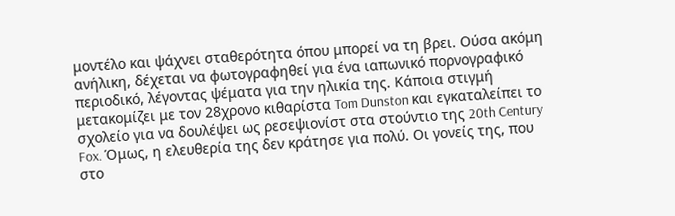μοντέλο και ψάχνει σταθερότητα όπου μπορεί να τη βρει. Ούσα ακόμη ανήλικη, δέχεται να φωτογραφηθεί για ένα ιαπωνικό πορνογραφικό περιοδικό, λέγοντας ψέματα για την ηλικία της. Κάποια στιγμή μετακομίζει με τον 28χρονο κιθαρίστα Tom Dunston και εγκαταλείπει το σχολείο για να δουλέψει ως ρεσεψιονίστ στα στούντιο της 20th Century Fox. Όμως, η ελευθερία της δεν κράτησε για πολύ. Οι γονείς της, που στο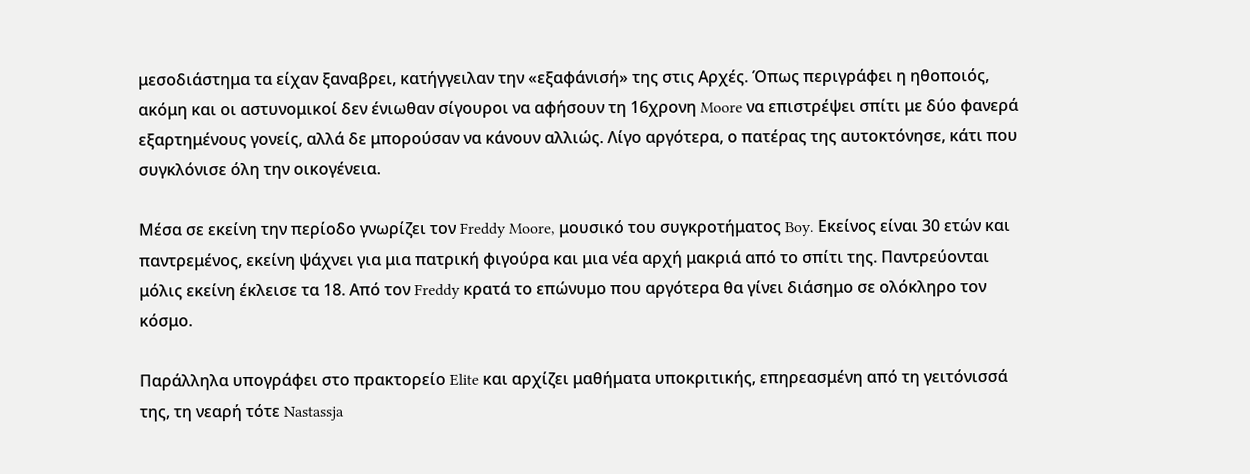μεσοδιάστημα τα είχαν ξαναβρει, κατήγγειλαν την «εξαφάνισή» της στις Αρχές. Όπως περιγράφει η ηθοποιός, ακόμη και οι αστυνομικοί δεν ένιωθαν σίγουροι να αφήσουν τη 16χρονη Moore να επιστρέψει σπίτι με δύο φανερά εξαρτημένους γονείς, αλλά δε μπορούσαν να κάνουν αλλιώς. Λίγο αργότερα, ο πατέρας της αυτοκτόνησε, κάτι που συγκλόνισε όλη την οικογένεια.

Μέσα σε εκείνη την περίοδο γνωρίζει τον Freddy Moore, μουσικό του συγκροτήματος Boy. Εκείνος είναι 30 ετών και παντρεμένος, εκείνη ψάχνει για μια πατρική φιγούρα και μια νέα αρχή μακριά από το σπίτι της. Παντρεύονται μόλις εκείνη έκλεισε τα 18. Από τον Freddy κρατά το επώνυμο που αργότερα θα γίνει διάσημο σε ολόκληρο τον κόσμο.

Παράλληλα υπογράφει στο πρακτορείο Elite και αρχίζει μαθήματα υποκριτικής, επηρεασμένη από τη γειτόνισσά της, τη νεαρή τότε Nastassja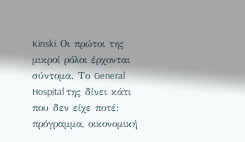Kinski. Οι πρώτοι της μικροί ρόλοι έρχονται σύντομα. Το General Hospital της δίνει κάτι που δεν είχε ποτέ: πρόγραμμα, οικονομική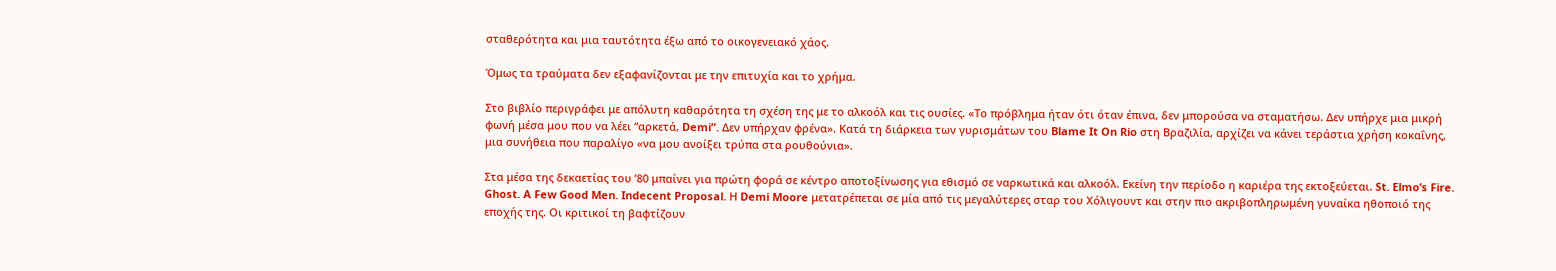σταθερότητα και μια ταυτότητα έξω από το οικογενειακό χάος.

Όμως τα τραύματα δεν εξαφανίζονται με την επιτυχία και το χρήμα.

Στο βιβλίο περιγράφει με απόλυτη καθαρότητα τη σχέση της με το αλκοόλ και τις ουσίες. «Το πρόβλημα ήταν ότι όταν έπινα, δεν μπορούσα να σταματήσω. Δεν υπήρχε μια μικρή φωνή μέσα μου που να λέει “αρκετά, Demi”. Δεν υπήρχαν φρένα». Κατά τη διάρκεια των γυρισμάτων του Blame It On Rio στη Βραζιλία, αρχίζει να κάνει τεράστια χρήση κοκαΐνης, μια συνήθεια που παραλίγο «να μου ανοίξει τρύπα στα ρουθούνια».

Στα μέσα της δεκαετίας του ’80 μπαίνει για πρώτη φορά σε κέντρο αποτοξίνωσης για εθισμό σε ναρκωτικά και αλκοόλ. Εκείνη την περίοδο η καριέρα της εκτοξεύεται. St. Elmo’s Fire. Ghost. A Few Good Men. Indecent Proposal. Η Demi Moore μετατρέπεται σε μία από τις μεγαλύτερες σταρ του Χόλιγουντ και στην πιο ακριβοπληρωμένη γυναίκα ηθοποιό της εποχής της. Οι κριτικοί τη βαφτίζουν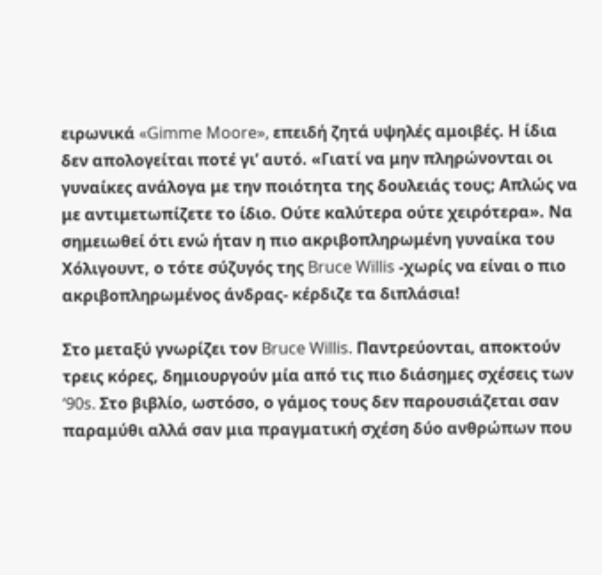ειρωνικά «Gimme Moore», επειδή ζητά υψηλές αμοιβές. Η ίδια δεν απολογείται ποτέ γι’ αυτό. «Γιατί να μην πληρώνονται οι γυναίκες ανάλογα με την ποιότητα της δουλειάς τους; Απλώς να με αντιμετωπίζετε το ίδιο. Ούτε καλύτερα ούτε χειρότερα». Να σημειωθεί ότι ενώ ήταν η πιο ακριβοπληρωμένη γυναίκα του Χόλιγουντ, ο τότε σύζυγός της Bruce Willis -χωρίς να είναι ο πιο ακριβοπληρωμένος άνδρας- κέρδιζε τα διπλάσια!

Στο μεταξύ γνωρίζει τον Bruce Willis. Παντρεύονται, αποκτούν τρεις κόρες, δημιουργούν μία από τις πιο διάσημες σχέσεις των ‘90s. Στο βιβλίο, ωστόσο, ο γάμος τους δεν παρουσιάζεται σαν παραμύθι αλλά σαν μια πραγματική σχέση δύο ανθρώπων που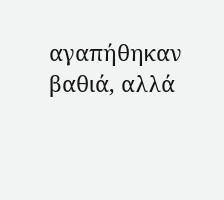αγαπήθηκαν βαθιά, αλλά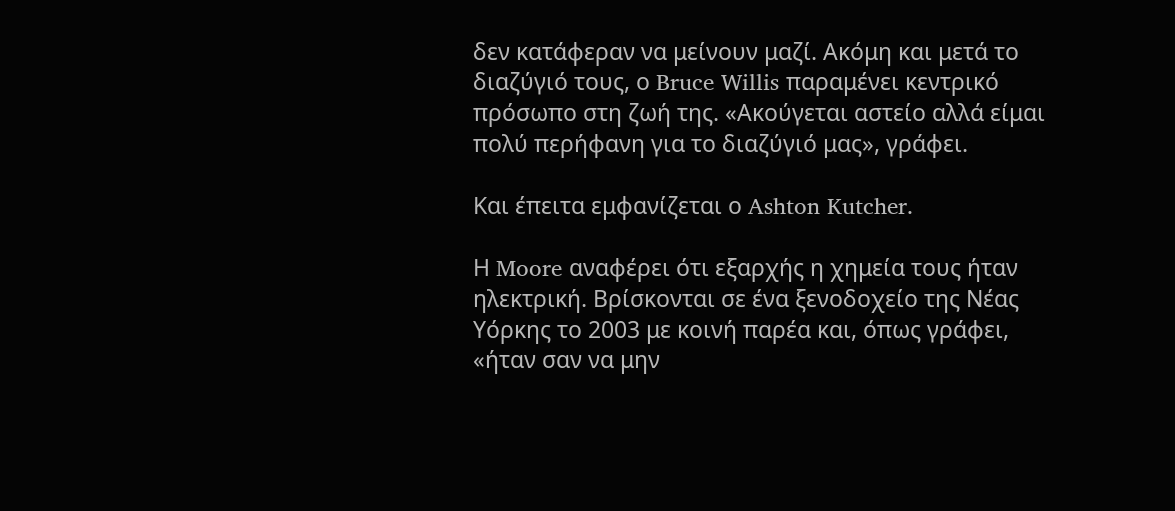δεν κατάφεραν να μείνουν μαζί. Ακόμη και μετά το διαζύγιό τους, ο Bruce Willis παραμένει κεντρικό πρόσωπο στη ζωή της. «Ακούγεται αστείο αλλά είμαι πολύ περήφανη για το διαζύγιό μας», γράφει.

Και έπειτα εμφανίζεται ο Ashton Kutcher.

Η Moore αναφέρει ότι εξαρχής η χημεία τους ήταν ηλεκτρική. Βρίσκονται σε ένα ξενοδοχείο της Νέας Υόρκης το 2003 με κοινή παρέα και, όπως γράφει, «ήταν σαν να μην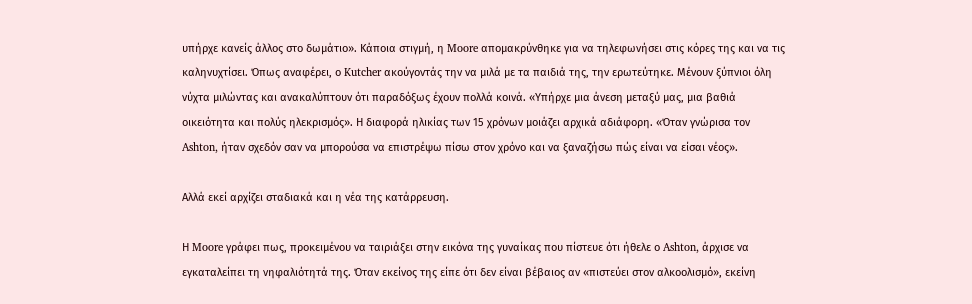υπήρχε κανείς άλλος στο δωμάτιο». Κάποια στιγμή, η Moore απομακρύνθηκε για να τηλεφωνήσει στις κόρες της και να τις καληνυχτίσει. Όπως αναφέρει, ο Kutcher ακούγοντάς την να μιλά με τα παιδιά της, την ερωτεύτηκε. Μένουν ξύπνιοι όλη νύχτα μιλώντας και ανακαλύπτουν ότι παραδόξως έχουν πολλά κοινά. «Υπήρχε μια άνεση μεταξύ μας, μια βαθιά οικειότητα και πολύς ηλεκρισμός». Η διαφορά ηλικίας των 15 χρόνων μοιάζει αρχικά αδιάφορη. «Όταν γνώρισα τον Ashton, ήταν σχεδόν σαν να μπορούσα να επιστρέψω πίσω στον χρόνο και να ξαναζήσω πώς είναι να είσαι νέος».

Αλλά εκεί αρχίζει σταδιακά και η νέα της κατάρρευση.

Η Moore γράφει πως, προκειμένου να ταιριάξει στην εικόνα της γυναίκας που πίστευε ότι ήθελε ο Ashton, άρχισε να εγκαταλείπει τη νηφαλιότητά της. Όταν εκείνος της είπε ότι δεν είναι βέβαιος αν «πιστεύει στον αλκοολισμό», εκείνη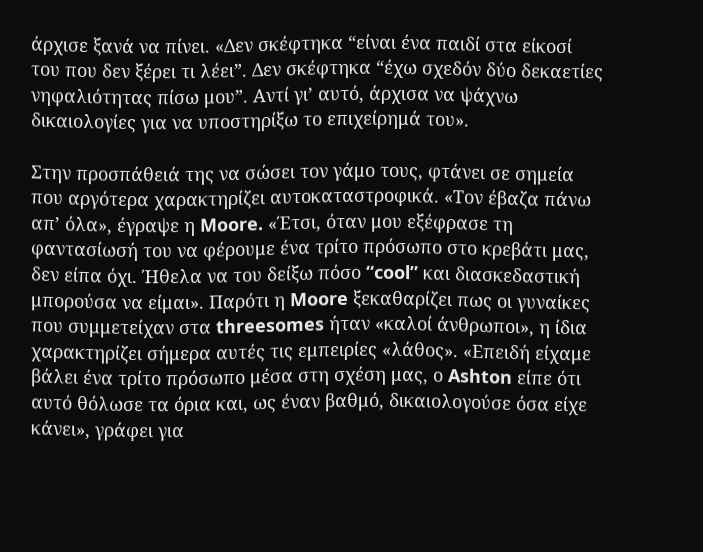άρχισε ξανά να πίνει. «Δεν σκέφτηκα “είναι ένα παιδί στα είκοσί του που δεν ξέρει τι λέει”. Δεν σκέφτηκα “έχω σχεδόν δύο δεκαετίες νηφαλιότητας πίσω μου”. Αντί γι’ αυτό, άρχισα να ψάχνω δικαιολογίες για να υποστηρίξω το επιχείρημά του».

Στην προσπάθειά της να σώσει τον γάμο τους, φτάνει σε σημεία που αργότερα χαρακτηρίζει αυτοκαταστροφικά. «Τον έβαζα πάνω απ’ όλα», έγραψε η Moore. «Έτσι, όταν μου εξέφρασε τη φαντασίωσή του να φέρουμε ένα τρίτο πρόσωπο στο κρεβάτι μας, δεν είπα όχι. Ήθελα να του δείξω πόσο “cool” και διασκεδαστική μπορούσα να είμαι». Παρότι η Moore ξεκαθαρίζει πως οι γυναίκες που συμμετείχαν στα threesomes ήταν «καλοί άνθρωποι», η ίδια χαρακτηρίζει σήμερα αυτές τις εμπειρίες «λάθος». «Επειδή είχαμε βάλει ένα τρίτο πρόσωπο μέσα στη σχέση μας, ο Ashton είπε ότι αυτό θόλωσε τα όρια και, ως έναν βαθμό, δικαιολογούσε όσα είχε κάνει», γράφει για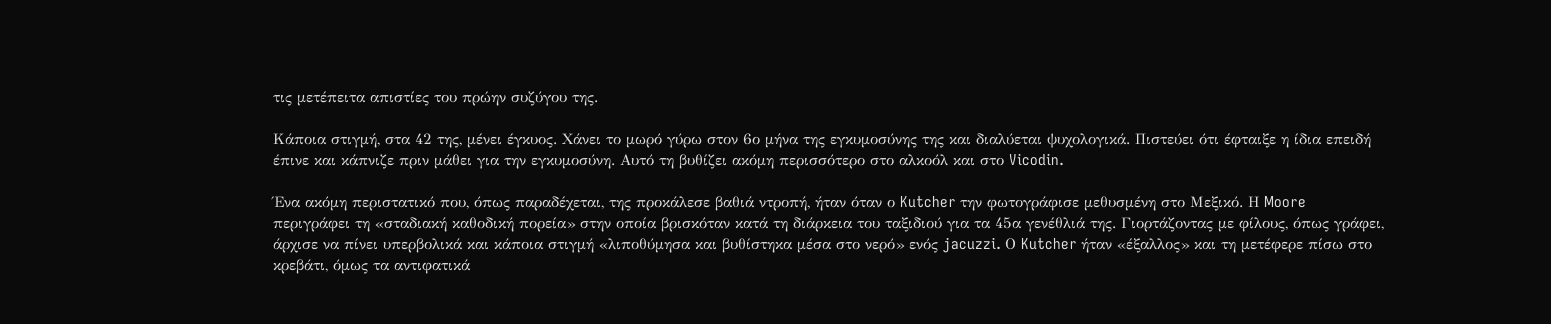τις μετέπειτα απιστίες του πρώην συζύγου της.

Κάποια στιγμή, στα 42 της, μένει έγκυος. Χάνει το μωρό γύρω στον 6ο μήνα της εγκυμοσύνης της και διαλύεται ψυχολογικά. Πιστεύει ότι έφταιξε η ίδια επειδή έπινε και κάπνιζε πριν μάθει για την εγκυμοσύνη. Αυτό τη βυθίζει ακόμη περισσότερο στο αλκοόλ και στο Vicodin.

Ένα ακόμη περιστατικό που, όπως παραδέχεται, της προκάλεσε βαθιά ντροπή, ήταν όταν ο Kutcher την φωτογράφισε μεθυσμένη στο Μεξικό. Η Moore περιγράφει τη «σταδιακή καθοδική πορεία» στην οποία βρισκόταν κατά τη διάρκεια του ταξιδιού για τα 45α γενέθλιά της. Γιορτάζοντας με φίλους, όπως γράφει, άρχισε να πίνει υπερβολικά και κάποια στιγμή «λιποθύμησα και βυθίστηκα μέσα στο νερό» ενός jacuzzi. Ο Kutcher ήταν «έξαλλος» και τη μετέφερε πίσω στο κρεβάτι, όμως τα αντιφατικά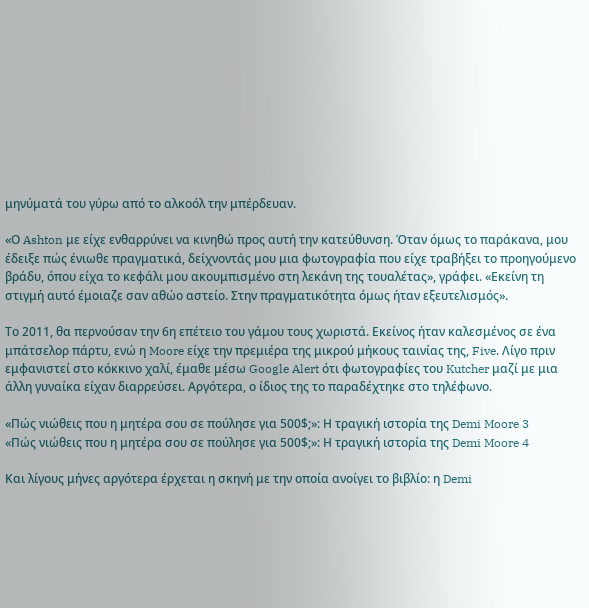μηνύματά του γύρω από το αλκοόλ την μπέρδευαν.

«Ο Ashton με είχε ενθαρρύνει να κινηθώ προς αυτή την κατεύθυνση. Όταν όμως το παράκανα, μου έδειξε πώς ένιωθε πραγματικά, δείχνοντάς μου μια φωτογραφία που είχε τραβήξει το προηγούμενο βράδυ, όπου είχα το κεφάλι μου ακουμπισμένο στη λεκάνη της τουαλέτας», γράφει. «Εκείνη τη στιγμή αυτό έμοιαζε σαν αθώο αστείο. Στην πραγματικότητα όμως ήταν εξευτελισμός».

Το 2011, θα περνούσαν την 6η επέτειο του γάμου τους χωριστά. Εκείνος ήταν καλεσμένος σε ένα μπάτσελορ πάρτυ, ενώ η Moore είχε την πρεμιέρα της μικρού μήκους ταινίας της, Five. Λίγο πριν εμφανιστεί στο κόκκινο χαλί, έμαθε μέσω Google Alert ότι φωτογραφίες του Kutcher μαζί με μια άλλη γυναίκα είχαν διαρρεύσει. Αργότερα, ο ίδιος της το παραδέχτηκε στο τηλέφωνο.

«Πώς νιώθεις που η μητέρα σου σε πούλησε για 500$;»: Η τραγική ιστορία της Demi Moore 3
«Πώς νιώθεις που η μητέρα σου σε πούλησε για 500$;»: Η τραγική ιστορία της Demi Moore 4

Και λίγους μήνες αργότερα έρχεται η σκηνή με την οποία ανοίγει το βιβλίο: η Demi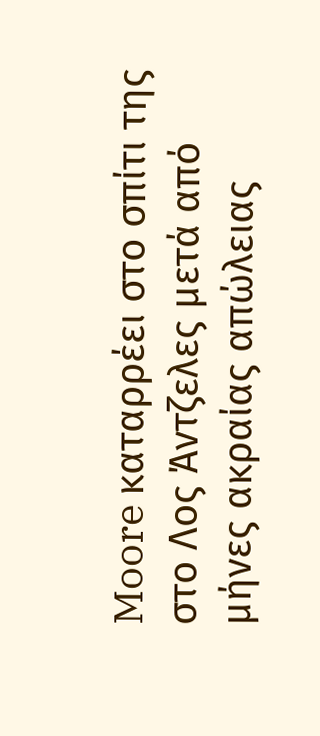Moore καταρρέει στο σπίτι της στο Λος Άντζελες μετά από μήνες ακραίας απώλειας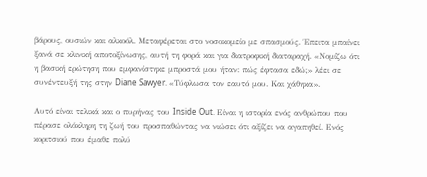βάρους, ουσιών και αλκοόλ. Μεταφέρεται στο νοσοκομείο με σπασμούς. Έπειτα μπαίνει ξανά σε κλινική αποτοξίνωσης, αυτή τη φορά και για διατροφική διαταραχή. «Νομίζω ότι η βασική ερώτηση που εμφανίστηκε μπροστά μου ήταν: πώς έφτασα εδώ;» λέει σε συνέντευξή της στην Diane Sawyer. «Τύφλωσα τον εαυτό μου. Και χάθηκα».

Αυτό είναι τελικά και ο πυρήνας του Inside Out. Είναι η ιστορία ενός ανθρώπου που πέρασε ολόκληρη τη ζωή του προσπαθώντας να νιώσει ότι αξίζει να αγαπηθεί. Ενός κοριτσιού που έμαθε πολύ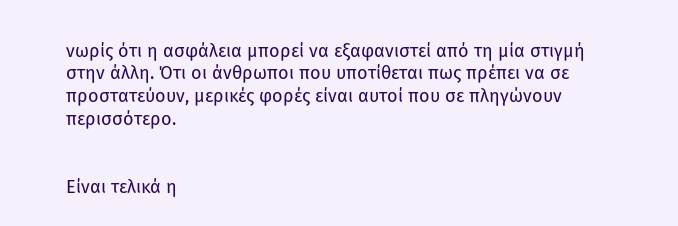νωρίς ότι η ασφάλεια μπορεί να εξαφανιστεί από τη μία στιγμή στην άλλη. Ότι οι άνθρωποι που υποτίθεται πως πρέπει να σε προστατεύουν, μερικές φορές είναι αυτοί που σε πληγώνουν περισσότερο.


Είναι τελικά η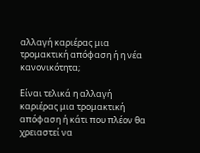αλλαγή καριέρας μια τρομακτική απόφαση ή η νέα κανονικότητα;

Είναι τελικά η αλλαγή καριέρας μια τρομακτική απόφαση ή κάτι που πλέον θα χρειαστεί να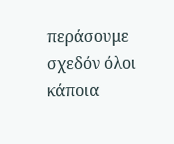περάσουμε σχεδόν όλοι κάποια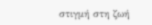στιγμή στη ζωή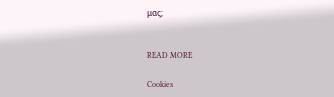μας;


READ MORE

Cookies